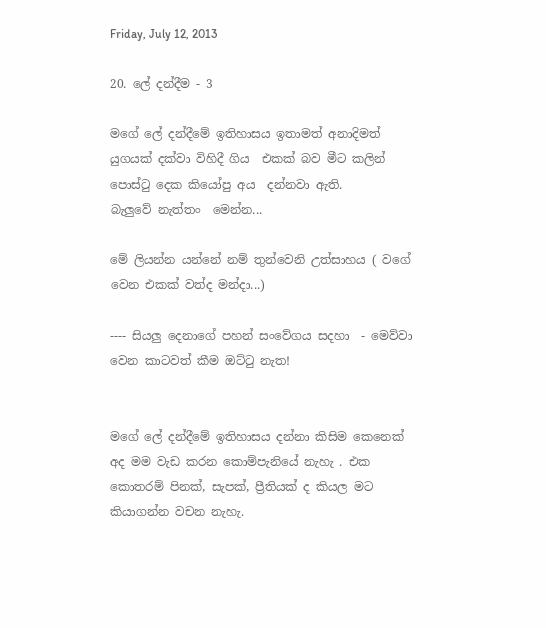Friday, July 12, 2013

20. ලේ දන්දීම - 3

මගේ ලේ දන්දීමේ ඉතිහාසය ඉතාමත් අනාදිමත් යුගයක් දක්වා විහිදී ගිය  එකක් බව මීට කලින් පොස්ටු දෙක කියෝපු අය  දන්නවා ඇති.
බැලුවේ නැත්තං  මෙන්න...

මේ ලියන්න යන්නේ නම් තුන්වෙනි උත්සාහය ( වගේ වෙන එකක් වත්ද මන්දා...)

---- සියලු දෙනාගේ පහන් සංවේගය සදහා  - මෙව්වා වෙන කාටවත් කීම ඔට්ටු නැත!


මගේ ලේ දන්දීමේ ඉතිහාසය දන්නා කිසිම කෙනෙක් අද මම වැඩ කරන කොම්පැනියේ නැහැ . එක කොතරම් පිනක්, සැපක්, ප්‍රීතියක් ද කියල මට කියාගන්න වචන නැහැ.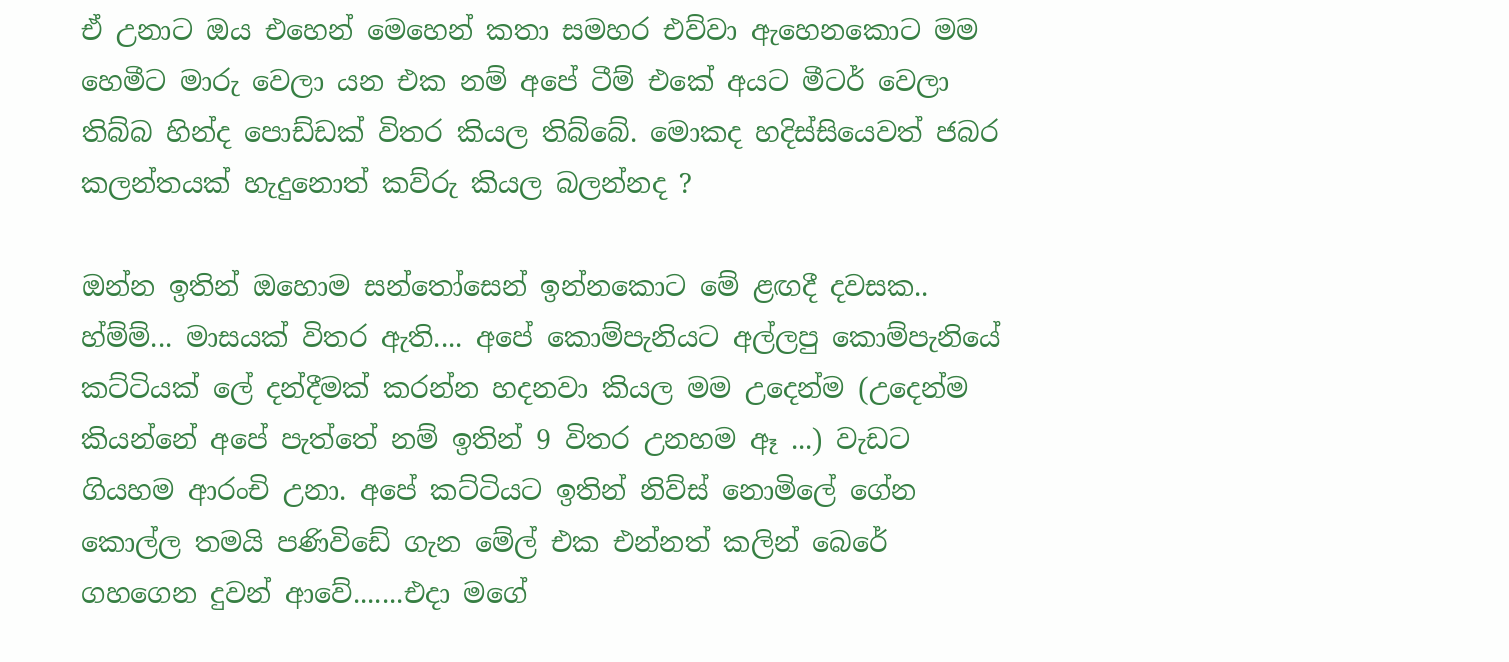ඒ උනාට ඔය එහෙන් මෙහෙන් කතා සමහර එව්වා ඇහෙනකොට මම හෙමීට මාරු වෙලා යන එක නම් අපේ ටීම් එකේ අයට මීටර් වෙලා තිබ්බ හින්ද පොඩ්ඩක් විතර කියල තිබ්බේ. මොකද හදිස්සියෙවත් ජබර කලන්තයක් හැදුනොත් කව්රු කියල බලන්නද ?

ඔන්න ඉතින් ඔහොම සන්තෝසෙන් ඉන්නකොට මේ ළඟදී දවසක.. හ්ම්ම්... මාසයක් විතර ඇති.... අපේ කොම්පැනියට අල්ලපු කොම්පැනියේ කට්ටියක් ලේ දන්දීමක් කරන්න හදනවා කියල මම උදෙන්ම (උදෙන්ම කියන්නේ අපේ පැත්තේ නම් ඉතින් 9 විතර උනහම ඈ ...) වැඩට ගියහම ආරංචි උනා. අපේ කට්ටියට ඉතින් නිව්ස් නොමිලේ ගේන  කොල්ල තමයි පණිවිඩේ ගැන මේල් එක එන්නත් කලින් බෙරේ ගහගෙන දුවන් ආවේ.......එදා මගේ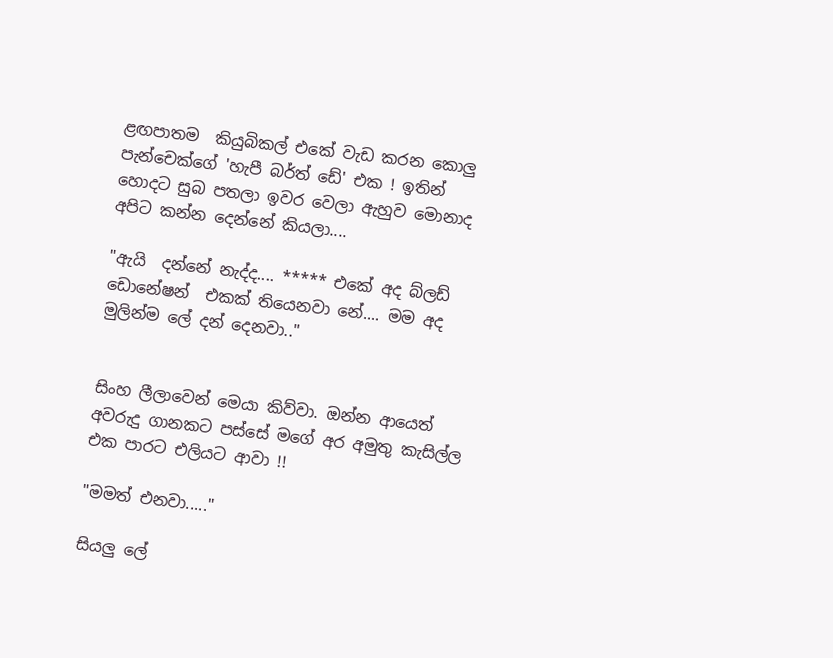ළඟපාතම  කියුබිකල් එකේ වැඩ කරන කොලු පැන්චෙක්ගේ 'හැපී බර්ත් ඩේ' එක ! ඉතින් හොදට සුබ පතලා ඉවර වෙලා ඇහුව මොනාද අපිට කන්න දෙන්නේ කියලා....

"ඇයි  දන්නේ නැද්ද.... ***** එකේ අද බ්ලඩ් ඩොනේෂන්  එකක් තියෙනවා නේ.... මම අද මුලින්ම ලේ දන් දෙනවා.."


සිංහ ලීලාවෙන් මෙයා කිව්වා. ඔන්න ආයෙත් අවරුදු ගානකට පස්සේ මගේ අර අමුතු කැසිල්ල එක පාරට එලියට ආවා !!

"මමත් එනවා....."

සියලු ලේ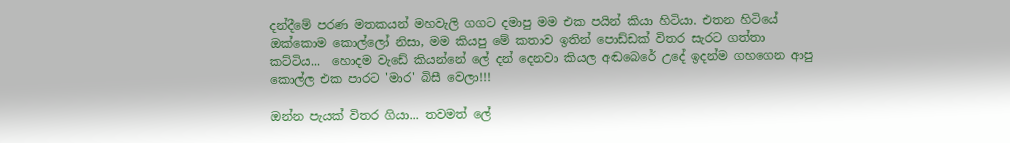දන්දීමේ පරණ මතකයන් මහවැලි ගගට දමාපු මම එක පයින් කියා හිටියා. එතන හිටියේ ඔක්කොම කොල්ලෝ නිසා, මම කියපු මේ කතාව ඉතින් පොඩ්ඩක් විතර සැරට ගත්තා  කට්ටිය...  හොදම වැඩේ කියන්නේ ලේ දන් දෙනවා කියල අඬබෙරේ උදේ ඉදන්ම ගහගෙන ආපු කොල්ල එක පාරට 'මාර' බිසී වෙලා!!!

ඔන්න පැයක් විතර ගියා... තවමත් ලේ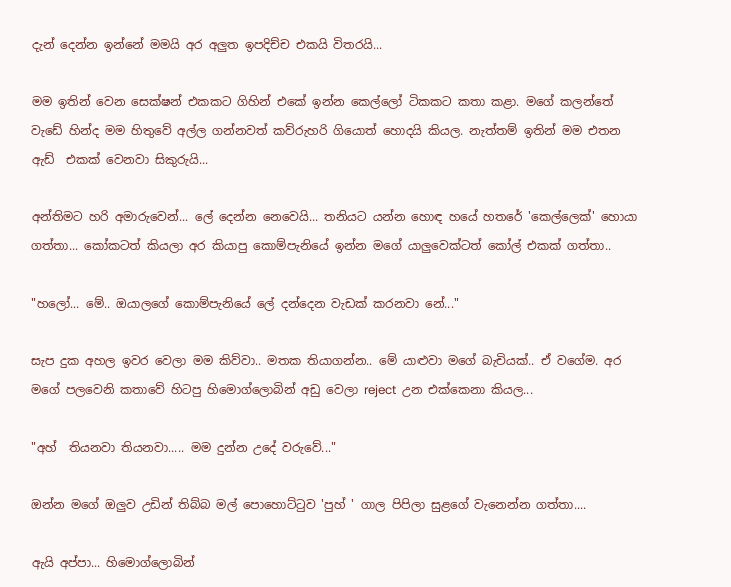දැන් දෙන්න ඉන්නේ මමයි අර අලුත ඉපදිච්ච එකයි විතරයි...

මම ඉතින් වෙන සෙක්ෂන් එකකට ගිහින් එකේ ඉන්න කෙල්ලෝ ටිකකට කතා කළා. මගේ කලන්තේ වැඩේ හින්ද මම හිතුවේ අල්ල ගන්නවත් කව්රුහරි ගියොත් හොදයි කියල. නැත්තම් ඉතින් මම එතන ඇඩ්  එකක් වෙනවා සිකුරුයි...

අන්තිමට හරි අමාරුවෙන්... ලේ දෙන්න නෙවෙයි... තනියට යන්න හොඳ හයේ හතරේ 'කෙල්ලෙක්' හොයා ගත්තා... කෝකටත් කියලා අර කියාපු කොම්පැනියේ ඉන්න මගේ යාලුවෙක්ටත් කෝල් එකක් ගත්තා..

"හලෝ... මේ.. ඔයාලගේ කොම්පැනියේ ලේ දන්දෙන වැඩක් කරනවා නේ..."

සැප දුක අහල ඉවර වෙලා මම කිව්වා.. මතක තියාගන්න.. මේ යාළුවා මගේ බැචියක්.. ඒ වගේම. අර මගේ පලවෙනි කතාවේ හිටපු හිමොග්ලොබින් අඩු වෙලා reject  උන එක්කෙනා කියල...

"අහ්  තියනවා තියනවා..... මම දුන්න උදේ වරුවේ..."

ඔන්න මගේ ඔලුව උඩින් තිබ්බ මල් පොහොට්ටුව 'පුහ් ' ගාල පිපිලා සුළගේ වැනෙන්න ගත්තා....

ඇයි අප්පා... හිමොග්ලොබින්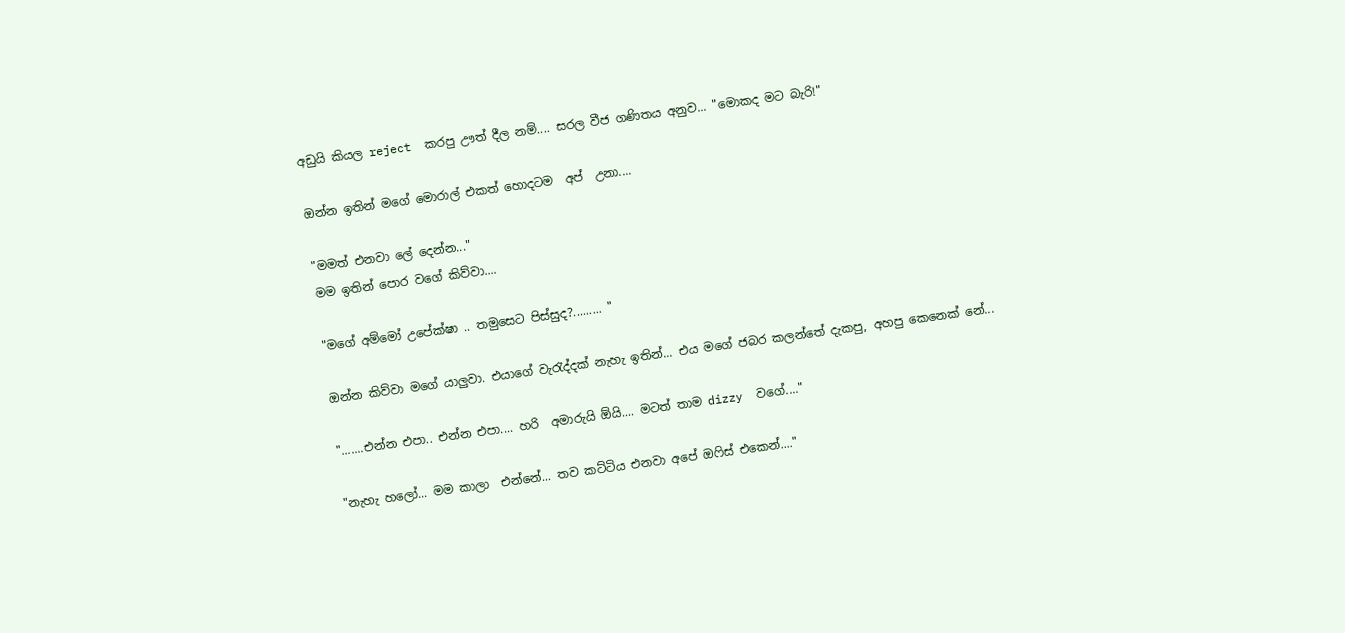අඩුයි කියල reject  කරපු ඌත් දීල නම්.... සරල වීජ ගණිතය අනුව... "මොකද මට බැරි!"

ඔන්න ඉතින් මගේ මොරාල් එකත් හොදටම  අප්  උනා....

"මමත් එනවා ලේ දෙන්න..."
මම ඉතින් පොර වගේ කිව්වා....

"මගේ අම්මෝ උපේක්ෂා .. තමුසෙට පිස්සුද?......... "

ඔන්න කිව්වා මගේ යාලුවා. එයාගේ වැරැද්දක් නැහැ ඉතින්... එය මගේ ජබර කලන්තේ දැකපු, අහපු කෙනෙක් නේ...

".......එන්න එපා.. එන්න එපා.... හරි  අමාරුයි ඕයි.... මටත් තාම dizzy  වගේ...."

"නැහැ හලෝ... මම කාලා  එන්නේ... තව කට්ටිය එනවා අපේ ඔෆිස් එකෙන්...."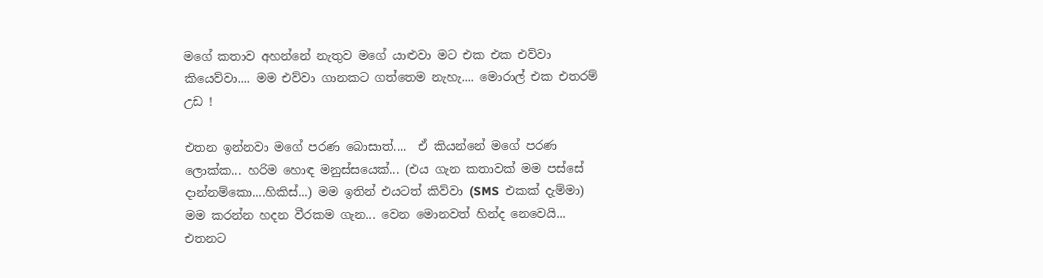මගේ කතාව අහන්නේ නැතුව මගේ යාළුවා මට එක එක එව්වා කියෙව්වා.... මම එව්වා ගානකට ගත්තෙම නැහැ.... මොරාල් එක එතරම් උඩ !

එතන ඉන්නවා මගේ පරණ බොසාත්....  ඒ කියන්නේ මගේ පරණ ලොක්ක... හරිම හොඳ මනුස්සයෙක්... (එය ගැන කතාවක් මම පස්සේ දාන්නම්කො....හිකිස්...) මම ඉතින් එයටත් කිව්වා (SMS  එකක් දැම්මා) මම කරන්න හදන වීරකම ගැන... වෙන මොනවත් හින්ද නෙවෙයි... එතනට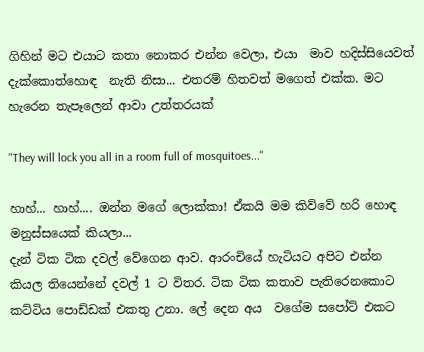ගිහින් මට එයාට කතා නොකර එන්න වෙලා, එයා  මාව හදිස්සියෙවත් දැක්කොත්හොඳ  නැති නිසා... එතරම් හිතවත් මගෙත් එක්ක. මට හැරෙන තැපෑලෙන් ආවා උත්තරයක්

"They will lock you all in a room full of mosquitoes..."

හාහ්... හාහ්.... ඔන්න මගේ ලොක්කා! ඒකයි මම කිව්වේ හරි හොඳ මනුස්සයෙක් කියලා...
දැන් ටික ටික දවල් වේගෙන ආව. ආරංචියේ හැටියට අපිට එන්න කියල තියෙන්නේ දවල් 1 ට විතර. ටික ටික කතාව පැතිරෙනකොට කට්ටිය පොඩ්ඩක් එකතු උනා. ලේ දෙන අය  වගේම සපෝට් එකට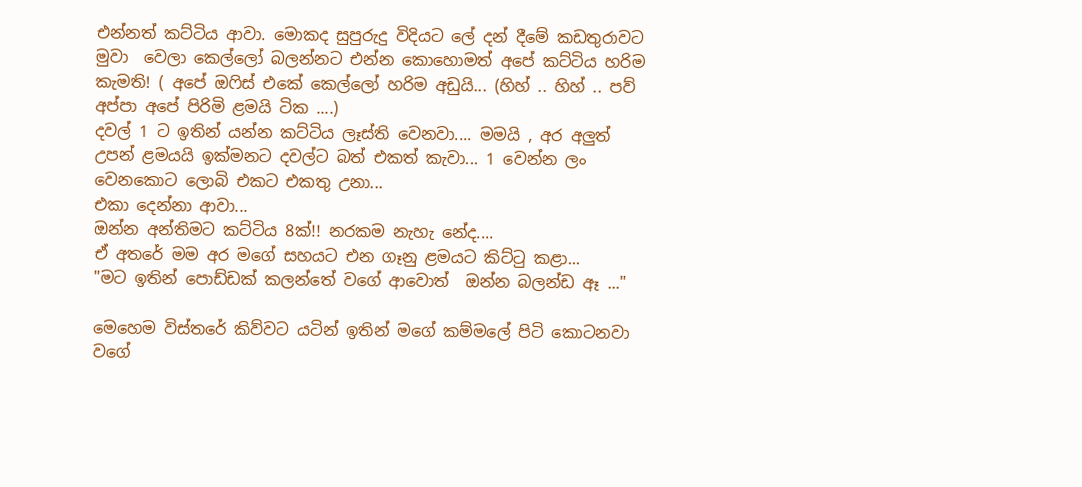එන්නත් කට්ටිය ආවා. මොකද සුපුරුදු විදියට ලේ දන් දීමේ කඩතුරාවට මුවා  වෙලා කෙල්ලෝ බලන්නට එන්න කොහොමත් අපේ කට්ටිය හරිම කැමති! ( අපේ ඔෆිස් එකේ කෙල්ලෝ හරිම අඩුයි... (හිහ් .. හිහ් .. පව් අප්පා අපේ පිරිමි ළමයි ටික ....)
දවල් 1 ට ඉතින් යන්න කට්ටිය ලෑස්ති වෙනවා.... මමයි , අර අලුත් උපන් ළමයයි ඉක්මනට දවල්ට බත් එකත් කැවා... 1 වෙන්න ලං වෙනකොට ලොබි එකට එකතු උනා...
එකා දෙන්නා ආවා...
ඔන්න අන්තිමට කට්ටිය 8ක්!! නරකම නැහැ නේද....
ඒ අතරේ මම අර මගේ සහයට එන ගෑනු ළමයට කිට්ටු කළා...
"මට ඉතින් පොඩ්ඩක් කලන්තේ වගේ ආවොත්  ඔන්න බලන්ඩ ඈ ..."

මෙහෙම විස්තරේ කිව්වට යටින් ඉතින් මගේ කම්මලේ පිටි කොටනවා වගේ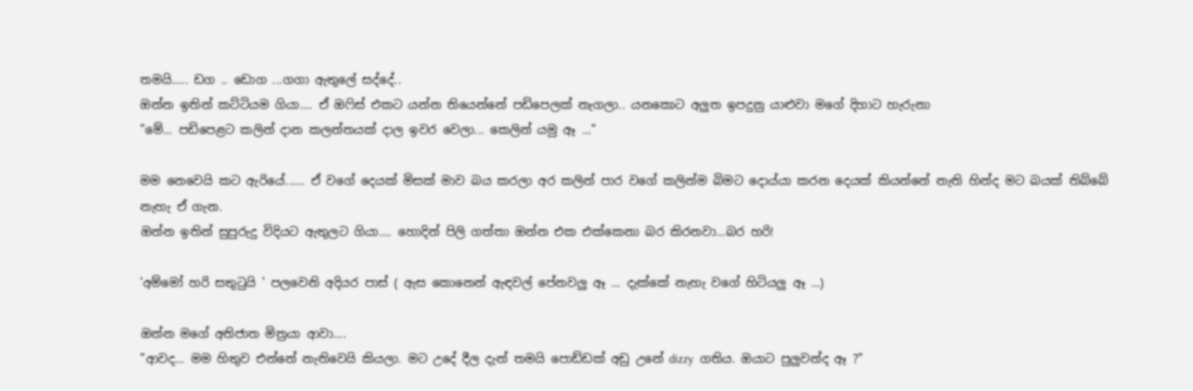තමයි..... ඩග .. ඩොග ...ගගා ඇතුලේ සද්දේ..
ඔන්න ඉතින් කට්ටියම ගියා.... ඒ ඔෆිස් එකට යන්න තියෙන්නේ පඩිපෙලක් නැගලා.. යනකොට අලුත ඉපදුනු යාළුවා මගේ දිහාට හැරුනා
"මේ... පඩිපෙළට කලින් දාන කලන්තයක් දාල ඉවර වෙලා... කෙලින් යමු ඈ ..."

මම නෙවෙයි කට ඇරියේ...... ඒ වගේ දෙයක් මිසක් මාව බය කරලා අර කලින් පාර වගේ කලින්ම බිමට දොය්යා කරන දෙයක් කියන්නේ නැති හින්ද මට බයක් තිබ්බේ නැහැ ඒ ගැන.
ඔන්න ඉතින් සුපුරුදු විදියට ඇතුලට ගියා.... හොදින් පිලි ගත්තා ඔන්න එක එක්කෙනා බර කිරනවා...බර හරි!

'අම්මෝ හරි සතුටුයි ' පලවෙනි අදියර පාස් ( ඇස කොනෙන් ඇඳවල් පේනවලු ඈ ... දැක්කේ නැහැ වගේ හිටියලු ඈ ...)

ඔන්න මගේ අතිජාත මිත්‍රයා ආවා....
"ආවද... මම හිතුව එන්නේ නැතිවෙයි කියලා. මට උදේ දීල දැන් තමයි පොඩ්ඩක් අඩු උනේ dizzy  ගතිය. ඔයාට පුලුවන්ද ඈ ?"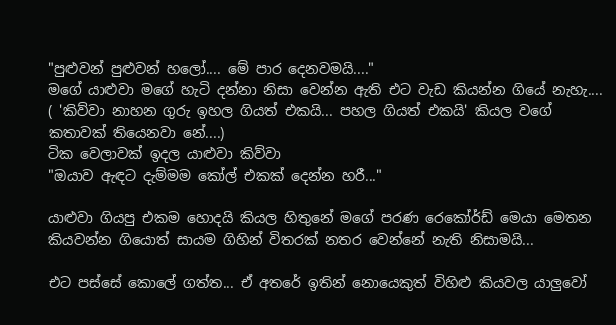"පුළුවන් පුළුවන් හලෝ.... මේ පාර දෙනවමයි...."
මගේ යාළුවා මගේ හැටි දන්නා නිසා වෙන්න ඇති එට වැඩ කියන්න ගියේ නැහැ.... ( 'කිව්වා නාහන ගුරු ඉහල ගියත් එකයි... පහල ගියත් එකයි' කියල වගේ කතාවක් තියෙනවා නේ....)
ටික වෙලාවක් ඉදල යාළුවා කිව්වා
"ඔයාව ඇඳට දැම්මම කෝල් එකක් දෙන්න හරී..."

යාළුවා ගියපු එකම හොදයි කියල හිතුනේ මගේ පරණ රෙකෝර්ඩ් මෙයා මෙතන කියවන්න ගියොත් සායම ගිහින් විතරක් නතර වෙන්නේ නැති නිසාමයි...

එට පස්සේ කොලේ ගත්ත... ඒ අතරේ ඉතින් නොයෙකුත් විහිළු කියවල යාලුවෝ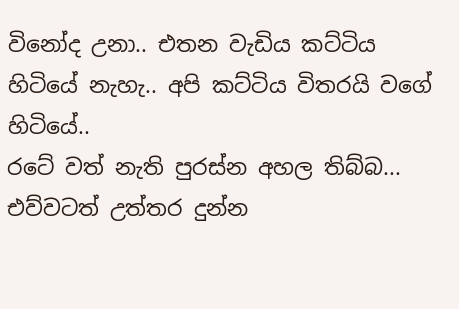විනෝද උනා.. එතන වැඩිය කට්ටිය හිටියේ නැහැ.. අපි කට්ටිය විතරයි වගේ හිටියේ..
රටේ වත් නැති පුරස්න අහල තිබ්බ... එව්වටත් උත්තර දුන්න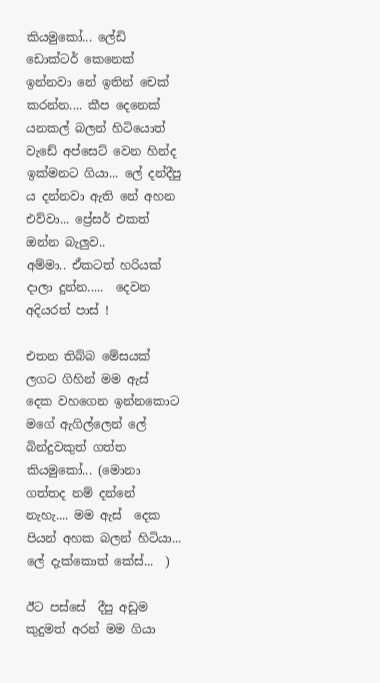කියමුකෝ... ලේඩි  ඩොක්ටර් කෙනෙක් ඉන්නවා නේ ඉතින් චෙක් කරන්න.... කීප දෙනෙක් යනකල් බලන් හිටියොත් වැඩේ අප්සෙට් වෙන හින්ද ඉක්මනට ගියා... ලේ දන්දීපු ය දන්නවා ඇති නේ අහන එව්වා... ප්‍රේසර් එකත් ඔන්න බැලුව..
අම්මා.. ඒකටත් හරියක් දාලා දුන්න.....  දෙවන අදියරත් පාස් !

එතන තිබ්බ මේසයක් ලගට ගිහින් මම ඇස්  දෙක වහගෙන ඉන්නකොට මගේ ඇගිල්ලෙන් ලේ බින්දුවකුත් ගත්ත කියමුකෝ... (මොනා ගත්තද නම් දන්නේ නැහැ.... මම ඇස්  දෙක පියන් අහක බලන් හිටියා... ලේ දැක්කොත් කේස්...  )

ඊට පස්සේ  දීපු අඩුම කුදුමත් අරන් මම ගියා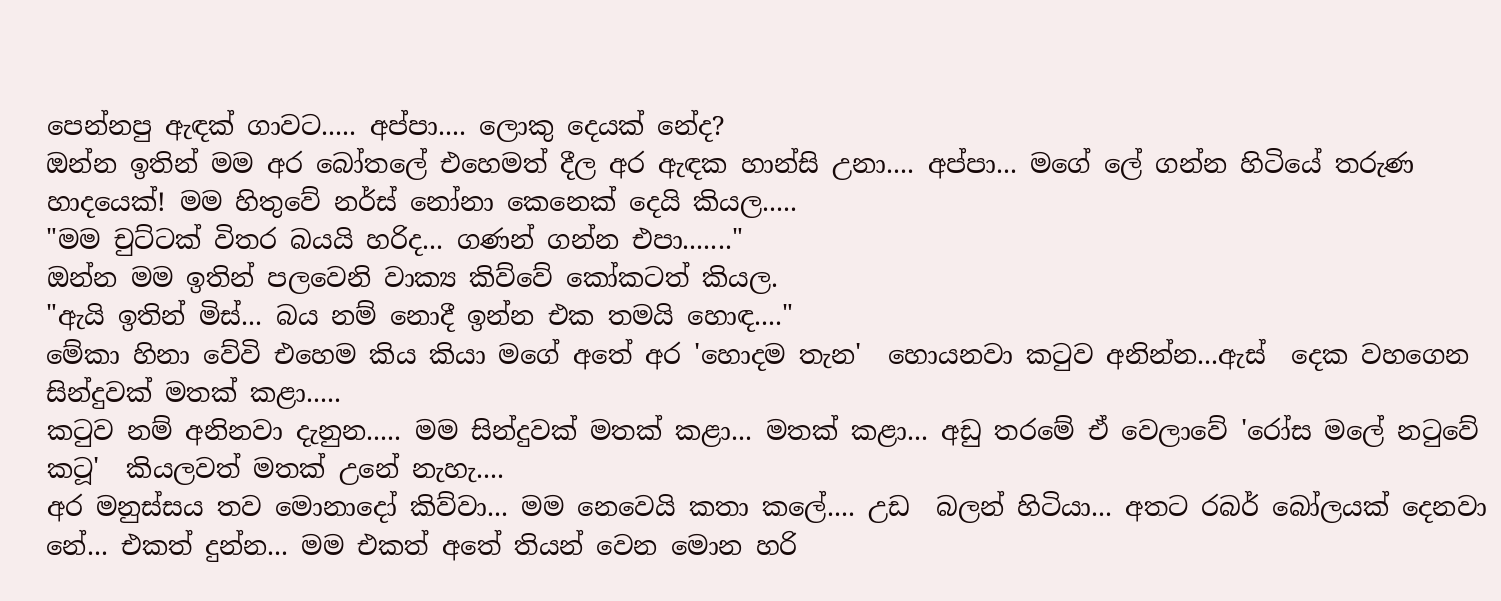පෙන්නපු ඇඳක් ගාවට..... අප්පා.... ලොකු දෙයක් නේද?
ඔන්න ඉතින් මම අර බෝතලේ එහෙමත් දීල අර ඇඳක හාන්සි උනා.... අප්පා... මගේ ලේ ගන්න හිටියේ තරුණ හාදයෙක්! මම හිතුවේ නර්ස් නෝනා කෙනෙක් දෙයි කියල.....
"මම චුට්ටක් විතර බයයි හරිද... ගණන් ගන්න එපා......."
ඔන්න මම ඉතින් පලවෙනි වාක්‍ය කිව්වේ කෝකටත් කියල.
"ඇයි ඉතින් මිස්... බය නම් නොදී ඉන්න එක තමයි හොඳ...."
මේකා හිනා වේවි එහෙම කිය කියා මගේ අතේ අර 'හොදම තැන'  හොයනවා කටුව අනින්න...ඇස්  දෙක වහගෙන සින්දුවක් මතක් කළා.....
කටුව නම් අනිනවා දැනුන..... මම සින්දුවක් මතක් කළා... මතක් කළා... අඩු තරමේ ඒ වෙලාවේ 'රෝස මලේ නටුවේ කටූ'  කියලවත් මතක් උනේ නැහැ....
අර මනුස්සය තව මොනාදෝ කිව්වා... මම නෙවෙයි කතා කලේ.... උඩ  බලන් හිටියා... අතට රබර් බෝලයක් දෙනවා නේ... එකත් දුන්න... මම එකත් අතේ තියන් වෙන මොන හරි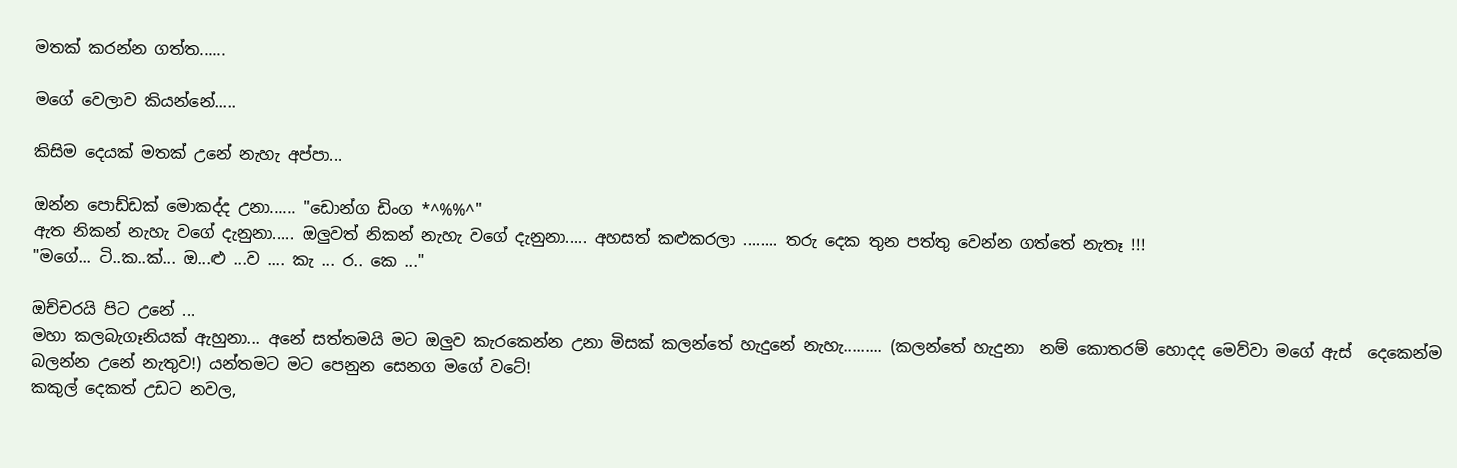මතක් කරන්න ගත්ත......

මගේ වෙලාව කියන්නේ.....

කිසිම දෙයක් මතක් උනේ නැහැ අප්පා...

ඔන්න පොඩ්ඩක් මොකද්ද උනා...... "ඩොන්ග ඩිංග *^%%^"
ඇත නිකන් නැහැ වගේ දැනුනා..... ඔලුවත් නිකන් නැහැ වගේ දැනුනා..... අහසත් කළුකරලා ........ තරු දෙක තුන පත්තු වෙන්න ගත්තේ නැතෑ !!!
"මගේ... ටි..ක..ක්... ඔ...ළු ...ව .... කැ ... ර.. කෙ ..."

ඔච්චරයි පිට උනේ ...
මහා කලබැගෑනියක් ඇහුනා... අනේ සත්තමයි මට ඔලුව කැරකෙන්න උනා මිසක් කලන්තේ හැදුනේ නැහැ......... (කලන්තේ හැදුනා  නම් කොතරම් හොදද මෙව්වා මගේ ඇස්  දෙකෙන්ම බලන්න උනේ නැතුව!) යන්තමට මට පෙනුන සෙනග මගේ වටේ!
කකුල් දෙකත් උඩට නවල,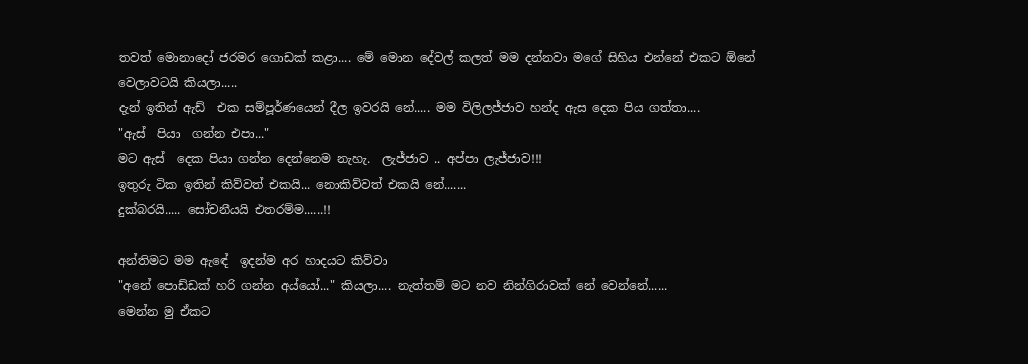තවත් මොනාදෝ ජරමර ගොඩක් කළා.... මේ මොන දේවල් කලත් මම දන්නවා මගේ සිහිය එන්නේ එකට ඕනේ වෙලාවටයි කියලා.....
දැන් ඉතින් ඇඩ්  එක සම්පූර්ණයෙන් දීල ඉවරයි නේ..... මම විලිලජ්ජාව හන්ද ඇස දෙක පිය ගත්තා....
"ඇස්  පියා  ගන්න එපා..."
මට ඇස්  දෙක පියා ගන්න දෙන්නෙම නැහැ.  ලැජ්ජාව .. අප්පා ලැජ්ජාව!!!
ඉතුරු ටික ඉතින් කිව්වත් එකයි... නොකිව්වත් එකයි නේ.......
දුක්බරයි..... සෝචනීයයි එතරම්ම......!!

අන්තිමට මම ඇඳේ  ඉදන්ම අර හාදයට කිව්වා
"අනේ පොඩ්ඩක් හරි ගන්න අය්යෝ..." කියලා.... නැත්තම් මට නව නින්ගිරාවක් නේ වෙන්නේ......
මෙන්න මු ඒකට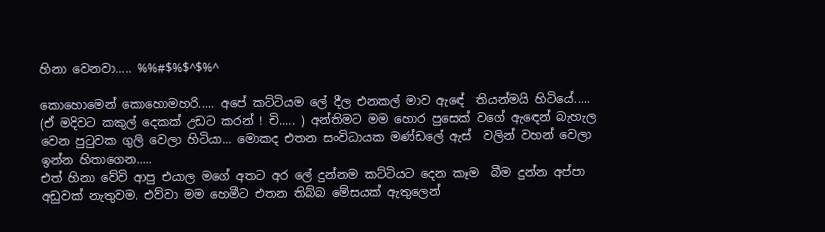හිනා වෙනවා..... %%#$%$^$%^

කොහොමෙන් කොහොමහරි..... අපේ කට්ටියම ලේ දීල එනකල් මාව ඇඳේ  තියන්මයි හිටියේ..... (ඒ මදිවට කකුල් දෙකක් උඩට කරන් ! චි..... ) අන්තිමට මම හොර පුසෙක් වගේ ඇඳෙන් බැහැල වෙන පුටුවක ගුලි වෙලා හිටියා... මොකද එතන සංවිධායක මණ්ඩලේ ඇස්  වලින් වහන් වෙලා ඉන්න හිතාගෙන.....
එත් හිනා වේවි ආපු එයාල මගේ අතට අර ලේ දුන්නම කට්ටියට දෙන කෑම  බීම දුන්න අප්පා අඩුවක් නැතුවම. එව්වා මම හෙමීට එතන තිබ්බ මේසයක් ඇතුලෙන්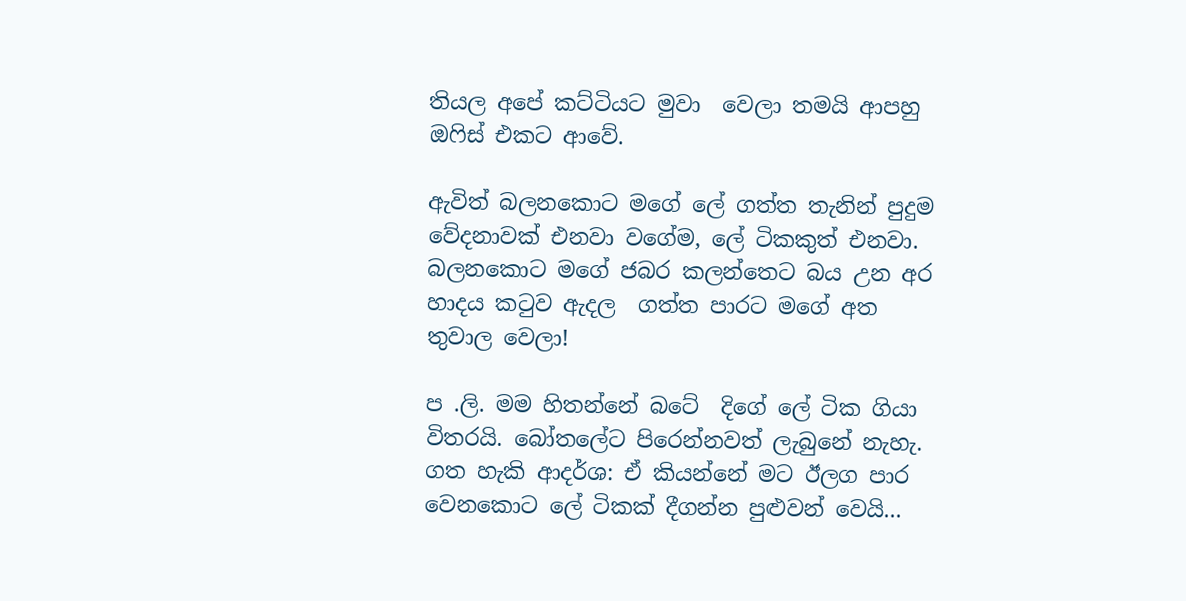තියල අපේ කට්ටියට මුවා  වෙලා තමයි ආපහු ඔෆිස් එකට ආවේ.

ඇවිත් බලනකොට මගේ ලේ ගත්ත තැනින් පුදුම වේදනාවක් එනවා වගේම, ලේ ටිකකුත් එනවා. බලනකොට මගේ ජබර කලන්තෙට බය උන අර හාදය කටුව ඇදල  ගත්ත පාරට මගේ අත තුවාල වෙලා!

ප .ලි. මම හිතන්නේ බටේ  දිගේ ලේ ටික ගියා විතරයි. බෝතලේට පිරෙන්නවත් ලැබුනේ නැහැ.
ගත හැකි ආදර්ශ: ඒ කියන්නේ මට ඊලග පාර වෙනකොට ලේ ටිකක් දීගන්න පුළුවන් වෙයි...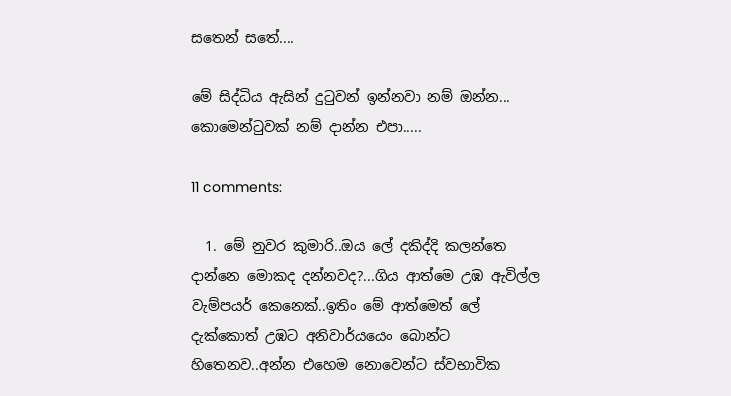සතෙන් සතේ....

මේ සිද්ධිය ඇසින් දුටුවන් ඉන්නවා නම් ඔන්න... කොමෙන්ටුවක් නම් දාන්න එපා.....

11 comments:

  1. මේ නුවර කුමාරි..ඔය ලේ දකිද්දි කලන්තෙ දාන්නෙ මොකද දන්නවද?...ගිය ආත්මෙ උඹ ඇවිල්ල වැම්පයර් කෙනෙක්..ඉතිං මේ ආත්මෙත් ලේ දැක්කොත් උඹට අනිවාර්යයෙං බොන්ට හිතෙනව..අන්න එහෙම නොවෙන්ට ස්වභාවික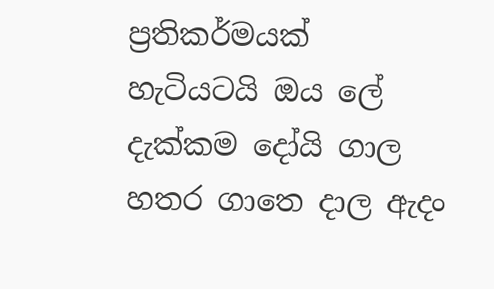ප්‍රතිකර්මයක් හැටියටයි ඔය ලේ දැක්කම දෝයි ගාල හතර ගාතෙ දාල ඇදං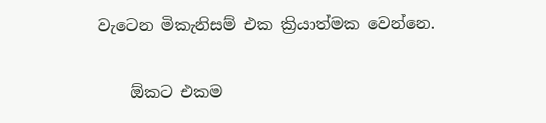වැටෙන මිකැනිසම් එක ක්‍රියාත්මක වෙන්නෙ.

    ඕකට එකම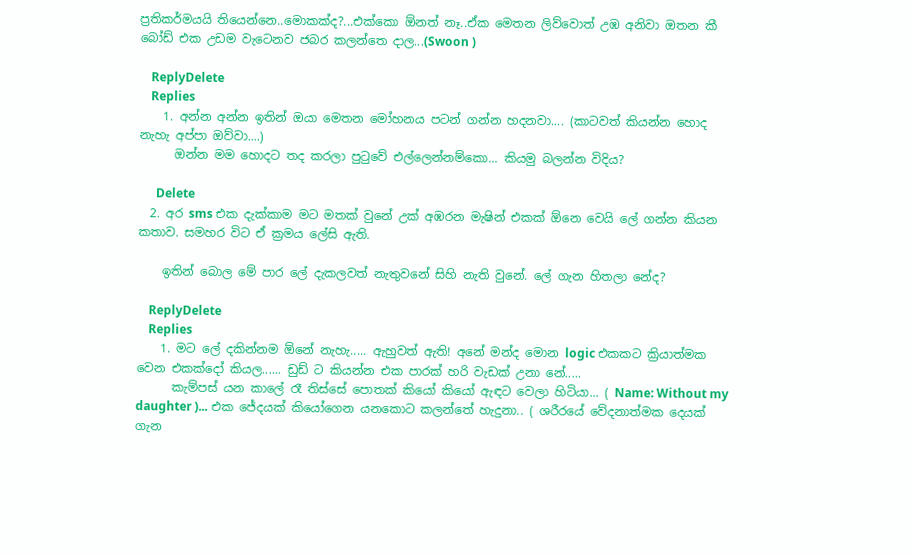ප්‍රතිකර්මයයි තියෙන්නෙ..මොකක්ද?...එක්කො ඕනත් නෑ..ඒක මෙතන ලිව්වොත් උඹ අනිවා ඔතන කී බෝඩ් එක උඩම වැටෙනව ජබර කලන්තෙ දාල...(Swoon )

    ReplyDelete
    Replies
    1. අන්න අන්න ඉතින් ඔයා මෙතන මෝහනය පටන් ගන්න හදනවා.... (කාටවත් කියන්න හොද නැහැ අප්පා ඔව්වා....)
      ඔන්න මම හොදට තද කරලා පුටුවේ එල්ලෙන්නම්කො... කියමු බලන්න විදිය?

      Delete
  2. අර sms එක දැක්කාම මට මතක් වුනේ උක් අඹරන මැෂින් එකක් ඕනෙ වෙයි ලේ ගන්න කියන කතාව. සමහර විට ඒ ක්‍රමය ලේසි ඇති.

    ඉතින් බොල මේ පාර ලේ දැකලවත් නැතුවනේ සිහි නැති වුනේ. ලේ ගැන හිතලා නේද?

    ReplyDelete
    Replies
    1. මට ලේ දකින්නම ඕනේ නැහැ..... ඇහුවත් ඇති! අනේ මන්ද මොන logic එකකට ක්‍රියාත්මක වෙන එකක්දෝ කියල...... ඩුඩ් ට කියන්න එක පාරක් හරි වැඩක් උනා නේ.....
      කැම්පස් යන කාලේ රෑ තිස්සේ පොතක් කියෝ කියෝ ඇඳට වෙලා හිටියා... ( Name: Without my daughter )... එක ජේදයක් කියෝගෙන යනකොට කලන්තේ හැදුනා.. ( ශරීරයේ වේදනාත්මක දෙයක් ගැන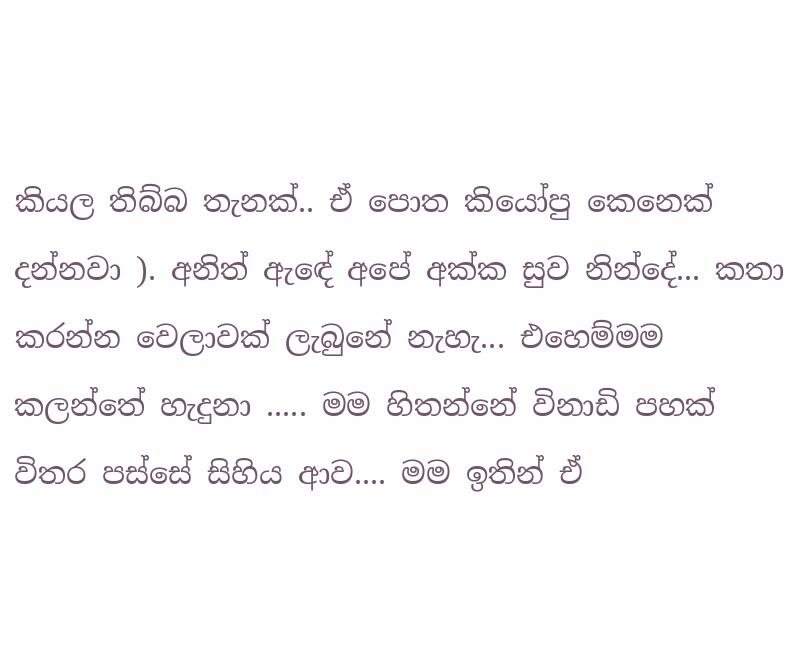කියල තිබ්බ තැනක්.. ඒ පොත කියෝපු කෙනෙක් දන්නවා ). අනිත් ඇඳේ අපේ අක්ක සුව නින්දේ... කතා කරන්න වෙලාවක් ලැබුනේ නැහැ... එහෙම්මම කලන්තේ හැදුනා ..... මම හිතන්නේ විනාඩි පහක් විතර පස්සේ සිහිය ආව.... මම ඉතින් ඒ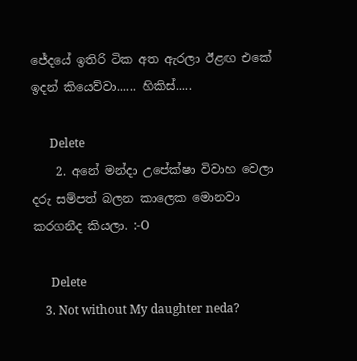ජේදයේ ඉතිරි ටික අත ඇරලා ඊළඟ එකේ ඉදන් කියෙව්වා...... හිකිස්.....

      Delete
    2. අනේ මන්දා උපේක්ෂා විවාහ වෙලා දරු සම්පත් බලන කාලෙක මොනවා කරගනීද කියලා. :-O

      Delete
    3. Not without My daughter neda?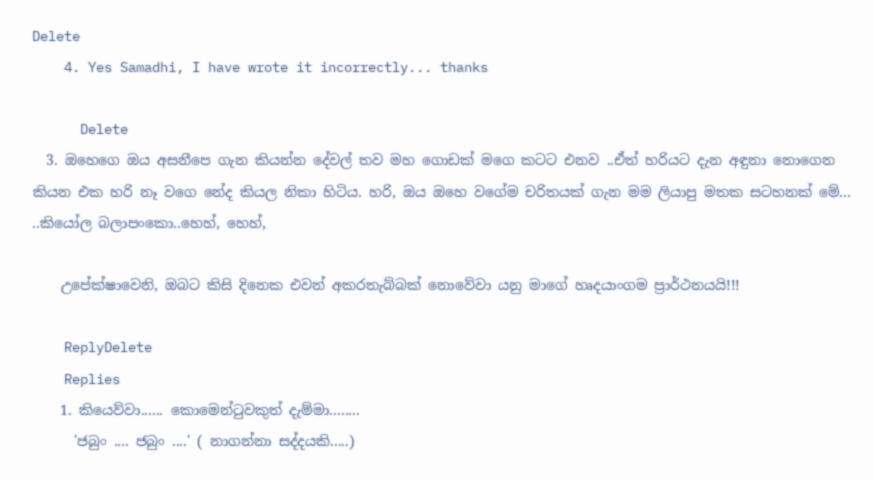Delete
    4. Yes Samadhi, I have wrote it incorrectly... thanks

      Delete
  3. ඔහෙගෙ ඔය අසනීපෙ ගැන කියන්න දේවල් තව මහ ගොඩක් මගෙ කටට එනව ..ඒත් හරියට දැන අඳුනා නොගෙන කියන එක හරි නෑ වගෙ නේද කියල නිකා හිටිය. හරි, ඔය ඔහෙ වගේම චරිතයක් ගැන මම ලියාපු මතක සටහනක් මේ... ..කියෝල බලාපංකො..හෙහ්, හෙහ්,

    උපේක්ෂාවෙනි, ඔබට කිසි දිනෙක එවන් අකරතැබ්බක් නොවේවා යනු මාගේ හෘදයාංගම ප්‍රාර්ථනයයි!!!

    ReplyDelete
    Replies
    1. කියෙව්වා...... කොමෙන්ටුවකුත් දැම්මා........
      'ජබුං .... ජබුං ....' ( නාගන්නා සද්දයකි.....)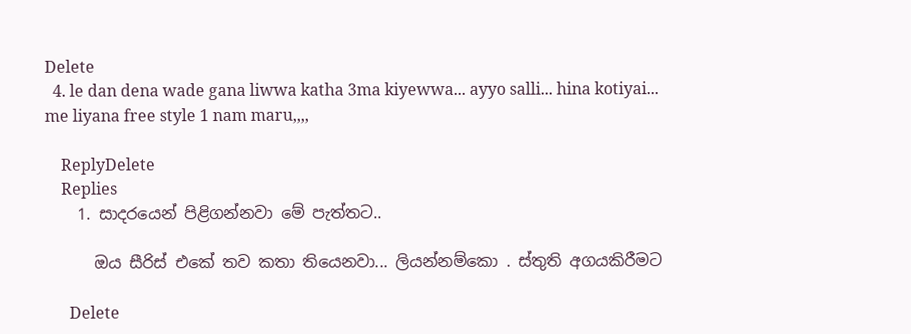Delete
  4. le dan dena wade gana liwwa katha 3ma kiyewwa... ayyo salli... hina kotiyai... me liyana free style 1 nam maru,,,,

    ReplyDelete
    Replies
    1. සාදරයෙන් පිළිගන්නවා මේ පැත්තට..

      ඔය සීරිස් එකේ තව කතා තියෙනවා... ලියන්නම්කො . ස්තුති අගයකිරීමට

      Delete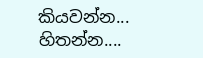කියවන්න... හිතන්න....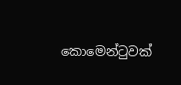කොමෙන්ටුවක්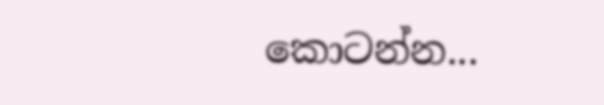කොටන්න...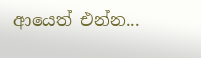ආයෙත් එන්න...